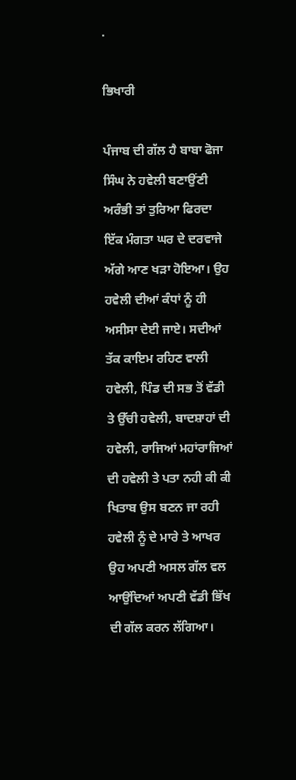.

ਭਿਖਾਰੀ

ਪੰਜਾਬ ਦੀ ਗੱਲ ਹੈ ਬਾਬਾ ਫੋਜਾ ਸਿੰਘ ਨੇ ਹਵੇਲੀ ਬਣਾਉਂਣੀ ਅਰੰਭੀ ਤਾਂ ਤੁਰਿਆ ਫਿਰਦਾ ਇੱਕ ਮੰਗਤਾ ਘਰ ਦੇ ਦਰਵਾਜੇ ਅੱਗੇ ਆਣ ਖੜਾ ਹੋਇਆ। ਉਹ ਹਵੇਲੀ ਦੀਆਂ ਕੰਧਾਂ ਨੂੰ ਹੀ ਅਸੀਸਾ ਦੇਈ ਜਾਏ। ਸਦੀਆਂ ਤੱਕ ਕਾਇਮ ਰਹਿਣ ਵਾਲੀ ਹਵੇਲੀ, ਪਿੰਡ ਦੀ ਸਭ ਤੋਂ ਵੱਡੀ ਤੇ ਉੱਚੀ ਹਵੇਲੀ, ਬਾਦਸ਼ਾਹਾਂ ਦੀ ਹਵੇਲੀ, ਰਾਜਿਆਂ ਮਹਾਂਰਾਜਿਆਂ ਦੀ ਹਵੇਲੀ ਤੇ ਪਤਾ ਨਹੀ ਕੀ ਕੀ ਖਿਤਾਬ ਉਸ ਬਣਨ ਜਾ ਰਹੀ ਹਵੇਲੀ ਨੂੰ ਦੇ ਮਾਰੇ ਤੇ ਆਖਰ ਉਹ ਅਪਣੀ ਅਸਲ ਗੱਲ ਵਲ ਆਉਂਦਿਆਂ ਅਪਣੀ ਵੱਡੀ ਭਿੱਖ ਦੀ ਗੱਲ ਕਰਨ ਲੱਗਿਆ।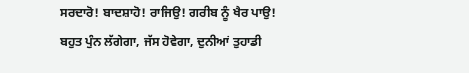ਸਰਦਾਰੋ! ਬਾਦਸ਼ਾਹੋ! ਰਾਜਿਉ! ਗਰੀਬ ਨੂੰ ਖੈਰ ਪਾਉ! ਬਹੁਤ ਪੁੰਨ ਲੱਗੇਗਾ, ਜੱਸ ਹੋਵੇਗਾ, ਦੁਨੀਆਂ ਤੁਹਾਡੀ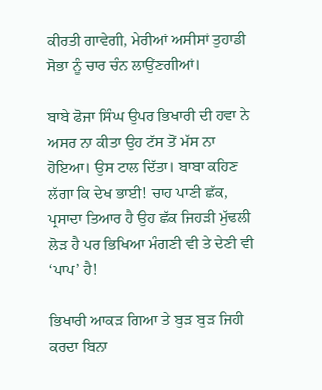ਕੀਰਤੀ ਗਾਵੇਗੀ, ਮੇਰੀਆਂ ਅਸੀਸਾਂ ਤੁਹਾਡੀ ਸੋਭਾ ਨੂੰ ਚਾਰ ਚੰਨ ਲਾਉਂਣਗੀਆਂ।

ਬਾਬੇ ਫੋਜਾ ਸਿੰਘ ਉਪਰ ਭਿਖਾਰੀ ਦੀ ਹਵਾ ਨੇ ਅਸਰ ਨਾ ਕੀਤਾ ਉਹ ਟੱਸ ਤੋਂ ਮੱਸ ਨਾ ਹੋਇਆ। ਉਸ ਟਾਲ ਦਿੱਤਾ। ਬਾਬਾ ਕਹਿਣ ਲੱਗਾ ਕਿ ਦੇਖ ਭਾਈ! ਚਾਹ ਪਾਣੀ ਛੱਕ, ਪ੍ਰਸਾਦਾ ਤਿਆਰ ਹੈ ਉਹ ਛੱਕ ਜਿਹੜੀ ਮੁੱਢਲੀ ਲੋੜ ਹੈ ਪਰ ਭਿਖਿਆ ਮੰਗਣੀ ਵੀ ਤੇ ਦੇਣੀ ਵੀ ‘ਪਾਪ’ ਹੈ!

ਭਿਖਾਰੀ ਆਕੜ ਗਿਆ ਤੇ ਬੁੜ ਬੁੜ ਜਿਹੀ ਕਰਦਾ ਬਿਨਾ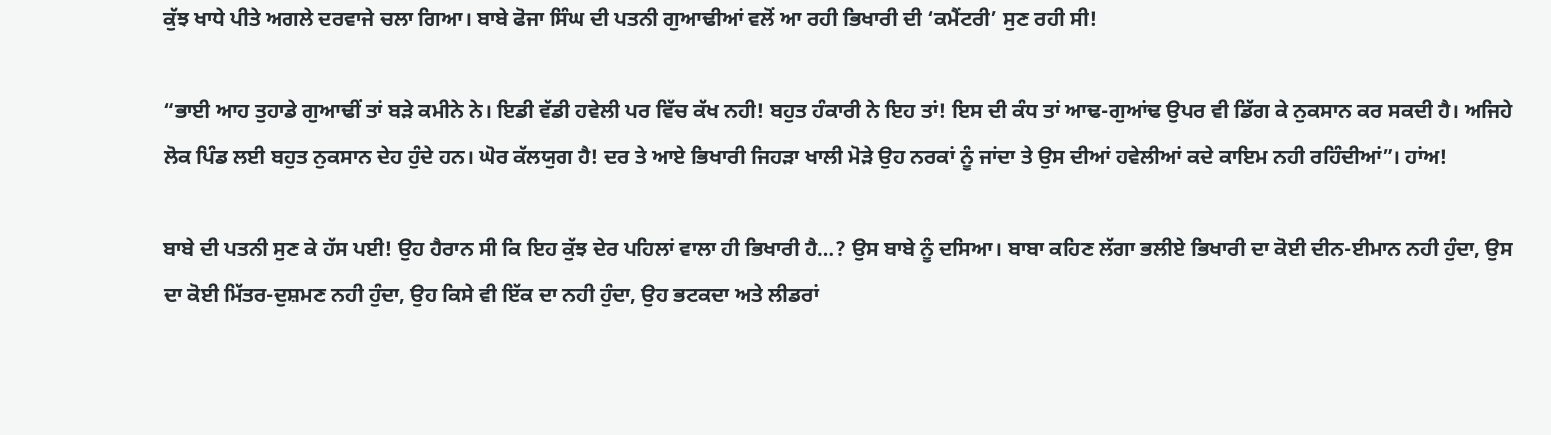ਕੁੱਝ ਖਾਧੇ ਪੀਤੇ ਅਗਲੇ ਦਰਵਾਜੇ ਚਲਾ ਗਿਆ। ਬਾਬੇ ਫੋਜਾ ਸਿੰਘ ਦੀ ਪਤਨੀ ਗੁਆਢੀਆਂ ਵਲੋਂ ਆ ਰਹੀ ਭਿਖਾਰੀ ਦੀ ‘ਕਮੈਂਟਰੀ’ ਸੁਣ ਰਹੀ ਸੀ!

“ਭਾਈ ਆਹ ਤੁਹਾਡੇ ਗੁਆਢੀਂ ਤਾਂ ਬੜੇ ਕਮੀਨੇ ਨੇ। ਇਡੀ ਵੱਡੀ ਹਵੇਲੀ ਪਰ ਵਿੱਚ ਕੱਖ ਨਹੀ! ਬਹੁਤ ਹੰਕਾਰੀ ਨੇ ਇਹ ਤਾਂ! ਇਸ ਦੀ ਕੰਧ ਤਾਂ ਆਢ-ਗੁਆਂਢ ਉਪਰ ਵੀ ਡਿੱਗ ਕੇ ਨੁਕਸਾਨ ਕਰ ਸਕਦੀ ਹੈ। ਅਜਿਹੇ ਲੋਕ ਪਿੰਡ ਲਈ ਬਹੁਤ ਨੁਕਸਾਨ ਦੇਹ ਹੁੰਦੇ ਹਨ। ਘੋਰ ਕੱਲਯੁਗ ਹੈ! ਦਰ ਤੇ ਆਏ ਭਿਖਾਰੀ ਜਿਹੜਾ ਖਾਲੀ ਮੋੜੇ ਉਹ ਨਰਕਾਂ ਨੂੰ ਜਾਂਦਾ ਤੇ ਉਸ ਦੀਆਂ ਹਵੇਲੀਆਂ ਕਦੇ ਕਾਇਮ ਨਹੀ ਰਹਿੰਦੀਆਂ”। ਹਾਂਅ!

ਬਾਬੇ ਦੀ ਪਤਨੀ ਸੁਣ ਕੇ ਹੱਸ ਪਈ! ਉਹ ਹੈਰਾਨ ਸੀ ਕਿ ਇਹ ਕੁੱਝ ਦੇਰ ਪਹਿਲਾਂ ਵਾਲਾ ਹੀ ਭਿਖਾਰੀ ਹੈ…? ਉਸ ਬਾਬੇ ਨੂੰ ਦਸਿਆ। ਬਾਬਾ ਕਹਿਣ ਲੱਗਾ ਭਲੀਏ ਭਿਖਾਰੀ ਦਾ ਕੋਈ ਦੀਨ-ਈਮਾਨ ਨਹੀ ਹੁੰਦਾ, ਉਸ ਦਾ ਕੋਈ ਮਿੱਤਰ-ਦੁਸ਼ਮਣ ਨਹੀ ਹੁੰਦਾ, ਉਹ ਕਿਸੇ ਵੀ ਇੱਕ ਦਾ ਨਹੀ ਹੁੰਦਾ, ਉਹ ਭਟਕਦਾ ਅਤੇ ਲੀਡਰਾਂ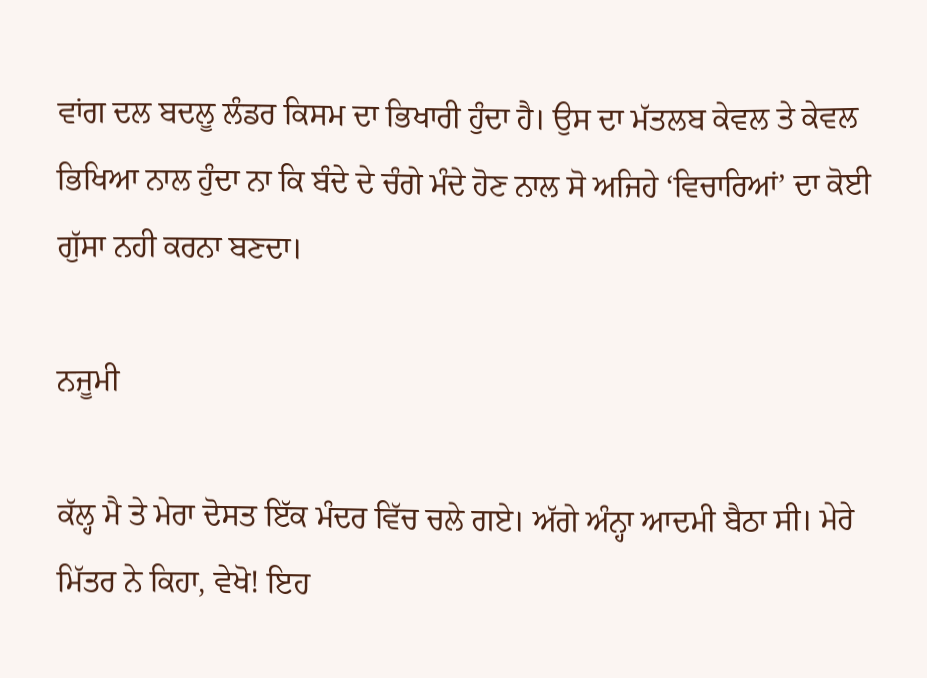ਵਾਂਗ ਦਲ ਬਦਲੂ ਲੰਡਰ ਕਿਸਮ ਦਾ ਭਿਖਾਰੀ ਹੁੰਦਾ ਹੈ। ਉਸ ਦਾ ਮੱਤਲਬ ਕੇਵਲ ਤੇ ਕੇਵਲ ਭਿਖਿਆ ਨਾਲ ਹੁੰਦਾ ਨਾ ਕਿ ਬੰਦੇ ਦੇ ਚੰਗੇ ਮੰਦੇ ਹੋਣ ਨਾਲ ਸੋ ਅਜਿਹੇ ‘ਵਿਚਾਰਿਆਂ’ ਦਾ ਕੋਈ ਗੁੱਸਾ ਨਹੀ ਕਰਨਾ ਬਣਦਾ।

ਨਜੂਮੀ

ਕੱਲ੍ਹ ਮੈ ਤੇ ਮੇਰਾ ਦੋਸਤ ਇੱਕ ਮੰਦਰ ਵਿੱਚ ਚਲੇ ਗਏ। ਅੱਗੇ ਅੰਨ੍ਹਾ ਆਦਮੀ ਬੈਠਾ ਸੀ। ਮੇਰੇ ਮਿੱਤਰ ਨੇ ਕਿਹਾ, ਵੇਖੋ! ਇਹ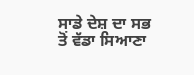ਸਾਡੇ ਦੇਸ਼ ਦਾ ਸਭ ਤੋਂ ਵੱਡਾ ਸਿਆਣਾ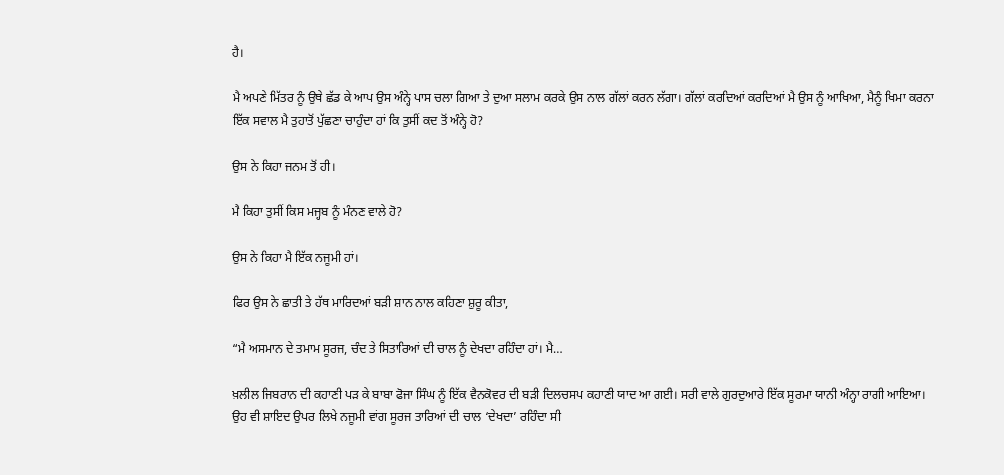ਹੈ।

ਮੈ ਅਪਣੇ ਮਿੱਤਰ ਨੂੰ ਉਥੇ ਛੱਡ ਕੇ ਆਪ ਉਸ ਅੰਨ੍ਹੇ ਪਾਸ ਚਲਾ ਗਿਆ ਤੇ ਦੁਆ ਸਲਾਮ ਕਰਕੇ ਉਸ ਨਾਲ ਗੱਲਾਂ ਕਰਨ ਲੱਗਾ। ਗੱਲਾਂ ਕਰਦਿਆਂ ਕਰਦਿਆਂ ਮੈ ਉਸ ਨੂੰ ਆਖਿਆ, ਮੈਨੂੰ ਖਿਮਾ ਕਰਨਾ ਇੱਕ ਸਵਾਲ ਮੈ ਤੁਹਾਤੋਂ ਪੁੱਛਣਾ ਚਾਹੁੰਦਾ ਹਾਂ ਕਿ ਤੁਸੀਂ ਕਦ ਤੋਂ ਅੰਨ੍ਹੇ ਹੋ?

ਉਸ ਨੇ ਕਿਹਾ ਜਨਮ ਤੋਂ ਹੀ।

ਮੈ ਕਿਹਾ ਤੁਸੀਂ ਕਿਸ ਮਜ੍ਹਬ ਨੂੰ ਮੰਨਣ ਵਾਲੇ ਹੋ?

ਉਸ ਨੇ ਕਿਹਾ ਮੈ ਇੱਕ ਨਜੂਮੀ ਹਾਂ।

ਫਿਰ ਉਸ ਨੇ ਛਾਤੀ ਤੇ ਹੱਥ ਮਾਰਿਦਆਂ ਬੜੀ ਸ਼ਾਨ ਨਾਲ ਕਹਿਣਾ ਸ਼ੁਰੂ ਕੀਤਾ,

“ਮੈ ਅਸਮਾਨ ਦੇ ਤਮਾਮ ਸੂਰਜ, ਚੰਦ ਤੇ ਸਿਤਾਰਿਆਂ ਦੀ ਚਾਲ ਨੂੰ ਦੇਖਦਾ ਰਹਿੰਦਾ ਹਾਂ। ਮੈ…

ਖ਼ਲੀਲ ਜਿਬਰਾਨ ਦੀ ਕਹਾਣੀ ਪੜ ਕੇ ਬਾਬਾ ਫੋਜਾ ਸਿੰਘ ਨੂੰ ਇੱਕ ਵੈਨਕੋਵਰ ਦੀ ਬੜੀ ਦਿਲਚਸਪ ਕਹਾਣੀ ਯਾਦ ਆ ਗਈ। ਸਰੀ ਵਾਲੇ ਗੁਰਦੁਆਰੇ ਇੱਕ ਸੂਰਮਾ ਯਾਨੀ ਅੰਨ੍ਹਾ ਰਾਗੀ ਆਇਆ। ਉਹ ਵੀ ਸ਼ਾਇਦ ਉਪਰ ਲਿਖੇ ਨਜੂਮੀ ਵਾਂਗ ਸੂਰਜ ਤਾਰਿਆਂ ਦੀ ਚਾਲ ‘ਦੇਖਦਾ’ ਰਹਿੰਦਾ ਸੀ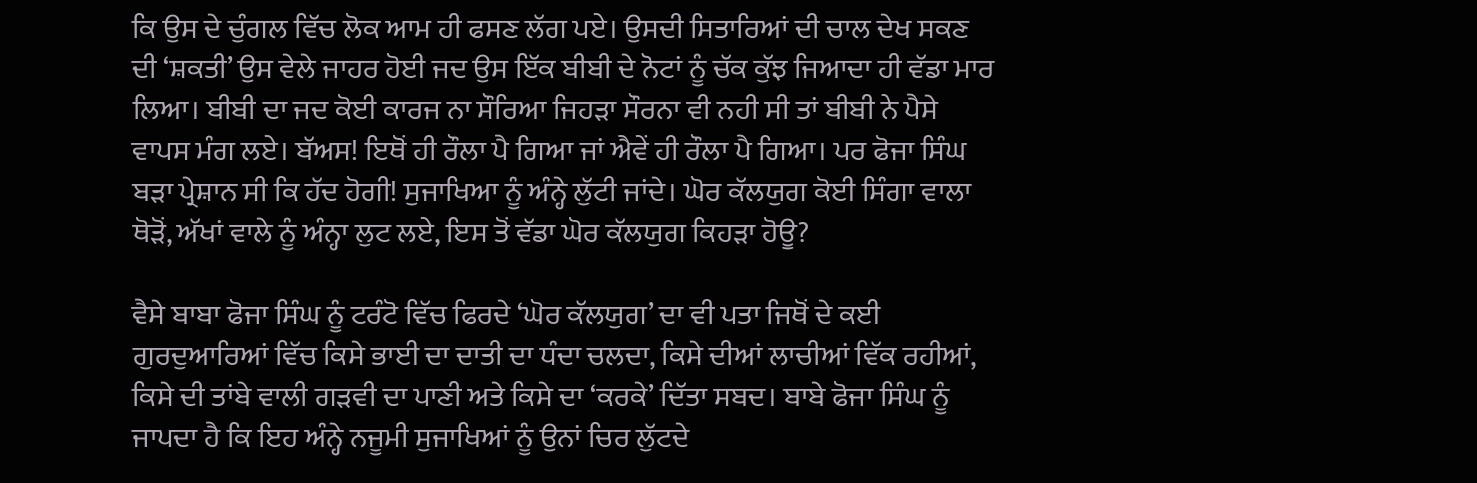ਕਿ ਉਸ ਦੇ ਚੁੰਗਲ ਵਿੱਚ ਲੋਕ ਆਮ ਹੀ ਫਸਣ ਲੱਗ ਪਏ। ਉਸਦੀ ਸਿਤਾਰਿਆਂ ਦੀ ਚਾਲ ਦੇਖ ਸਕਣ ਦੀ ‘ਸ਼ਕਤੀ’ ਉਸ ਵੇਲੇ ਜਾਹਰ ਹੋਈ ਜਦ ਉਸ ਇੱਕ ਬੀਬੀ ਦੇ ਨੋਟਾਂ ਨੂੰ ਚੱਕ ਕੁੱਝ ਜਿਆਦਾ ਹੀ ਵੱਡਾ ਮਾਰ ਲਿਆ। ਬੀਬੀ ਦਾ ਜਦ ਕੋਈ ਕਾਰਜ ਨਾ ਸੌਰਿਆ ਜਿਹੜਾ ਸੌਰਨਾ ਵੀ ਨਹੀ ਸੀ ਤਾਂ ਬੀਬੀ ਨੇ ਪੈਸੇ ਵਾਪਸ ਮੰਗ ਲਏ। ਬੱਅਸ! ਇਥੋਂ ਹੀ ਰੌਲਾ ਪੈ ਗਿਆ ਜਾਂ ਐਵੇਂ ਹੀ ਰੌਲਾ ਪੈ ਗਿਆ। ਪਰ ਫੋਜਾ ਸਿੰਘ ਬੜਾ ਪ੍ਰੇਸ਼ਾਨ ਸੀ ਕਿ ਹੱਦ ਹੋਗੀ! ਸੁਜਾਖਿਆ ਨੂੰ ਅੰਨ੍ਹੇ ਲੁੱਟੀ ਜਾਂਦੇ। ਘੋਰ ਕੱਲਯੁਗ ਕੋਈ ਸਿੰਗਾ ਵਾਲਾ ਥੋੜੋਂ, ਅੱਖਾਂ ਵਾਲੇ ਨੂੰ ਅੰਨ੍ਹਾ ਲੁਟ ਲਏ, ਇਸ ਤੋਂ ਵੱਡਾ ਘੋਰ ਕੱਲਯੁਗ ਕਿਹੜਾ ਹੋਊ?

ਵੈਸੇ ਬਾਬਾ ਫੋਜਾ ਸਿੰਘ ਨੂੰ ਟਰੰਟੋ ਵਿੱਚ ਫਿਰਦੇ ‘ਘੋਰ ਕੱਲਯੁਗ’ ਦਾ ਵੀ ਪਤਾ ਜਿਥੋਂ ਦੇ ਕਈ ਗੁਰਦੁਆਰਿਆਂ ਵਿੱਚ ਕਿਸੇ ਭਾਈ ਦਾ ਦਾਤੀ ਦਾ ਧੰਦਾ ਚਲਦਾ, ਕਿਸੇ ਦੀਆਂ ਲਾਚੀਆਂ ਵਿੱਕ ਰਹੀਆਂ, ਕਿਸੇ ਦੀ ਤਾਂਬੇ ਵਾਲੀ ਗੜਵੀ ਦਾ ਪਾਣੀ ਅਤੇ ਕਿਸੇ ਦਾ ‘ਕਰਕੇ’ ਦਿੱਤਾ ਸਬਦ। ਬਾਬੇ ਫੋਜਾ ਸਿੰਘ ਨੂੰ ਜਾਪਦਾ ਹੈ ਕਿ ਇਹ ਅੰਨ੍ਹੇ ਨਜੂਮੀ ਸੁਜਾਖਿਆਂ ਨੂੰ ਉਨਾਂ ਚਿਰ ਲੁੱਟਦੇ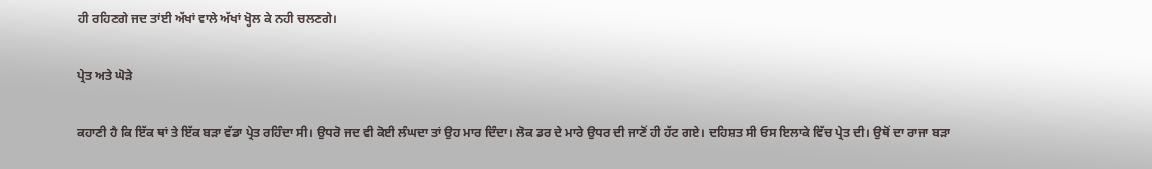ਹੀ ਰਹਿਣਗੇ ਜਦ ਤਾਂਈ ਅੱਖਾਂ ਵਾਲੇ ਅੱਖਾਂ ਖ੍ਹੋਲ ਕੇ ਨਹੀ ਚਲਣਗੇ।

ਪ੍ਰੇਤ ਅਤੇ ਘੋੜੇ

ਕਹਾਣੀ ਹੈ ਕਿ ਇੱਕ ਥਾਂ ਤੇ ਇੱਕ ਬੜਾ ਵੱਡਾ ਪ੍ਰੇਤ ਰਹਿੰਦਾ ਸੀ। ਉਧਰੋ ਜਦ ਵੀ ਕੋਈ ਲੰਘਦਾ ਤਾਂ ਉਹ ਮਾਰ ਦਿੰਦਾ। ਲੋਕ ਡਰ ਦੇ ਮਾਰੇ ਉਧਰ ਦੀ ਜਾਣੋਂ ਹੀ ਹੱਟ ਗਏ। ਦਹਿਸ਼ਤ ਸੀ ਓਸ ਇਲਾਕੇ ਵਿੱਚ ਪ੍ਰੇਤ ਦੀ। ਉਥੋਂ ਦਾ ਰਾਜਾ ਬੜਾ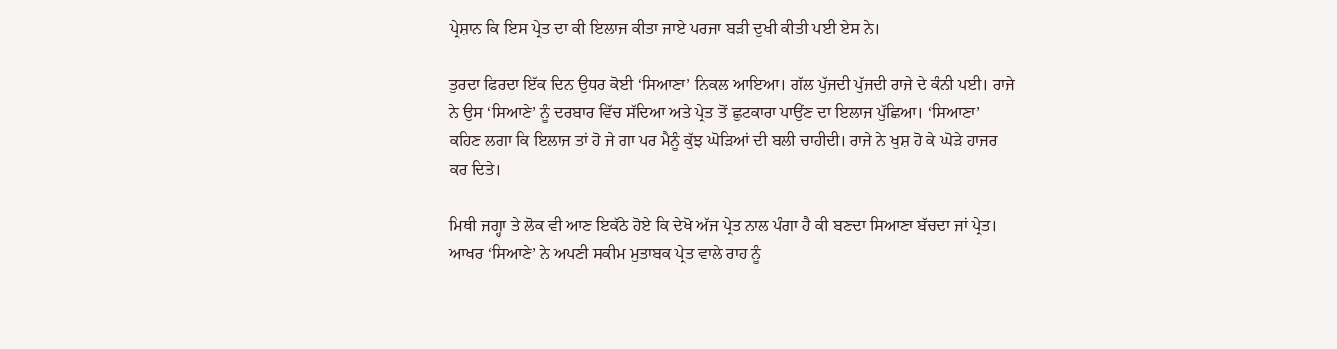ਪ੍ਰੇਸ਼ਾਨ ਕਿ ਇਸ ਪ੍ਰੇਤ ਦਾ ਕੀ ਇਲਾਜ ਕੀਤਾ ਜਾਏ ਪਰਜਾ ਬੜੀ ਦੁਖੀ ਕੀਤੀ ਪਈ ਏਸ ਨੇ।

ਤੁਰਦਾ ਫਿਰਦਾ ਇੱਕ ਦਿਨ ਉਧਰ ਕੋਈ ‘ਸਿਆਣਾ’ ਨਿਕਲ ਆਇਆ। ਗੱਲ ਪੁੱਜਦੀ ਪੁੱਜਦੀ ਰਾਜੇ ਦੇ ਕੰਨੀ ਪਈ। ਰਾਜੇ ਨੇ ਉਸ ‘ਸਿਆਣੇ’ ਨੂੰ ਦਰਬਾਰ ਵਿੱਚ ਸੱਦਿਆ ਅਤੇ ਪ੍ਰੇਤ ਤੋਂ ਛੁਟਕਾਰਾ ਪਾਉਂਣ ਦਾ ਇਲਾਜ ਪੁੱਛਿਆ। ‘ਸਿਆਣਾ’ ਕਹਿਣ ਲਗਾ ਕਿ ਇਲਾਜ ਤਾਂ ਹੋ ਜੇ ਗਾ ਪਰ ਮੈਨੂੰ ਕੁੱਝ ਘੋੜਿਆਂ ਦੀ ਬਲੀ ਚਾਹੀਦੀ। ਰਾਜੇ ਨੇ ਖੁਸ਼ ਹੋ ਕੇ ਘੋੜੇ ਹਾਜਰ ਕਰ ਦਿਤੇ।

ਮਿਥੀ ਜਗ੍ਹਾ ਤੇ ਲੋਕ ਵੀ ਆਣ ਇਕੱਠੇ ਹੋਏ ਕਿ ਦੇਖੋ ਅੱਜ ਪ੍ਰੇਤ ਨਾਲ ਪੰਗਾ ਹੈ ਕੀ ਬਣਦਾ ਸਿਆਣਾ ਬੱਚਦਾ ਜਾਂ ਪ੍ਰੇਤ। ਆਖਰ ‘ਸਿਆਣੇ’ ਨੇ ਅਪਣੀ ਸਕੀਮ ਮੁਤਾਬਕ ਪ੍ਰੇਤ ਵਾਲੇ ਰਾਹ ਨੂੰ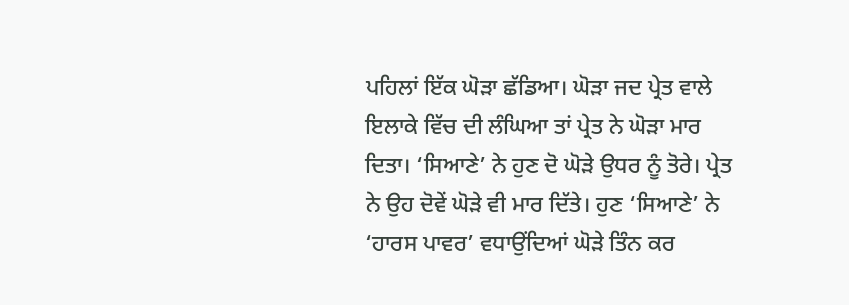ਪਹਿਲਾਂ ਇੱਕ ਘੋੜਾ ਛੱਡਿਆ। ਘੋੜਾ ਜਦ ਪ੍ਰੇਤ ਵਾਲੇ ਇਲਾਕੇ ਵਿੱਚ ਦੀ ਲੰਘਿਆ ਤਾਂ ਪ੍ਰੇਤ ਨੇ ਘੋੜਾ ਮਾਰ ਦਿਤਾ। ‘ਸਿਆਣੇ’ ਨੇ ਹੁਣ ਦੋ ਘੋੜੇ ਉਧਰ ਨੂੰ ਤੋਰੇ। ਪ੍ਰੇਤ ਨੇ ਉਹ ਦੋਵੇਂ ਘੋੜੇ ਵੀ ਮਾਰ ਦਿੱਤੇ। ਹੁਣ ‘ਸਿਆਣੇ’ ਨੇ ‘ਹਾਰਸ ਪਾਵਰ’ ਵਧਾਉਂਦਿਆਂ ਘੋੜੇ ਤਿੰਨ ਕਰ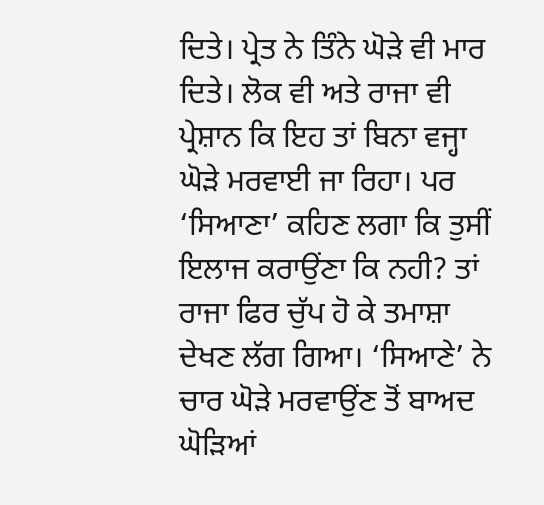ਦਿਤੇ। ਪ੍ਰੇਤ ਨੇ ਤਿੰਨੇ ਘੋੜੇ ਵੀ ਮਾਰ ਦਿਤੇ। ਲੋਕ ਵੀ ਅਤੇ ਰਾਜਾ ਵੀ ਪ੍ਰੇਸ਼ਾਨ ਕਿ ਇਹ ਤਾਂ ਬਿਨਾ ਵਜ੍ਹਾ ਘੋੜੇ ਮਰਵਾਈ ਜਾ ਰਿਹਾ। ਪਰ ‘ਸਿਆਣਾ’ ਕਹਿਣ ਲਗਾ ਕਿ ਤੁਸੀਂ ਇਲਾਜ ਕਰਾਉਂਣਾ ਕਿ ਨਹੀ? ਤਾਂ ਰਾਜਾ ਫਿਰ ਚੁੱਪ ਹੋ ਕੇ ਤਮਾਸ਼ਾ ਦੇਖਣ ਲੱਗ ਗਿਆ। ‘ਸਿਆਣੇ’ ਨੇ ਚਾਰ ਘੋੜੇ ਮਰਵਾਉਂਣ ਤੋਂ ਬਾਅਦ ਘੋੜਿਆਂ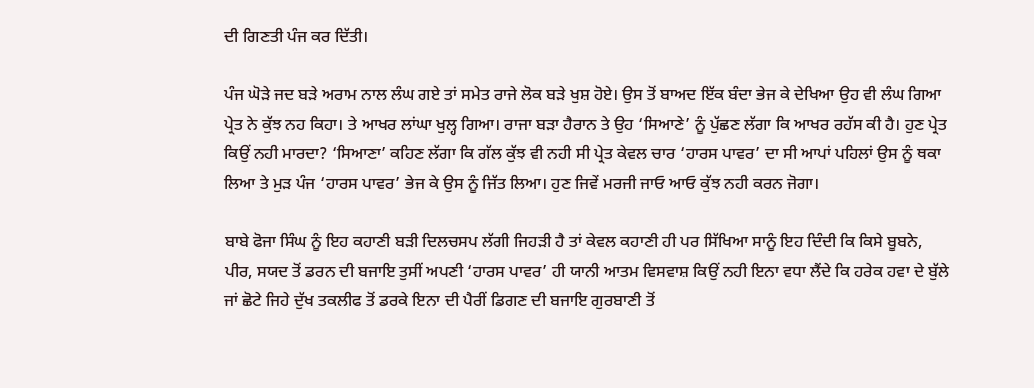ਦੀ ਗਿਣਤੀ ਪੰਜ ਕਰ ਦਿੱਤੀ।

ਪੰਜ ਘੋੜੇ ਜਦ ਬੜੇ ਅਰਾਮ ਨਾਲ ਲੰਘ ਗਏ ਤਾਂ ਸਮੇਤ ਰਾਜੇ ਲੋਕ ਬੜੇ ਖੁਸ਼ ਹੋਏ। ਉਸ ਤੋਂ ਬਾਅਦ ਇੱਕ ਬੰਦਾ ਭੇਜ ਕੇ ਦੇਖਿਆ ਉਹ ਵੀ ਲੰਘ ਗਿਆ ਪ੍ਰੇਤ ਨੇ ਕੁੱਝ ਨਹ ਕਿਹਾ। ਤੇ ਆਖਰ ਲਾਂਘਾ ਖੁਲ੍ਹ ਗਿਆ। ਰਾਜਾ ਬੜਾ ਹੈਰਾਨ ਤੇ ਉਹ ‘ਸਿਆਣੇ’ ਨੂੰ ਪੁੱਛਣ ਲੱਗਾ ਕਿ ਆਖਰ ਰਹੱਸ ਕੀ ਹੈ। ਹੁਣ ਪ੍ਰੇਤ ਕਿਉਂ ਨਹੀ ਮਾਰਦਾ? ‘ਸਿਆਣਾ’ ਕਹਿਣ ਲੱਗਾ ਕਿ ਗੱਲ ਕੁੱਝ ਵੀ ਨਹੀ ਸੀ ਪ੍ਰੇਤ ਕੇਵਲ ਚਾਰ ‘ਹਾਰਸ ਪਾਵਰ’ ਦਾ ਸੀ ਆਪਾਂ ਪਹਿਲਾਂ ਉਸ ਨੂੰ ਥਕਾ ਲਿਆ ਤੇ ਮੁੜ ਪੰਜ ‘ਹਾਰਸ ਪਾਵਰ’ ਭੇਜ ਕੇ ਉਸ ਨੂੰ ਜਿੱਤ ਲਿਆ। ਹੁਣ ਜਿਵੇਂ ਮਰਜੀ ਜਾਓ ਆਓ ਕੁੱਝ ਨਹੀ ਕਰਨ ਜੋਗਾ।

ਬਾਬੇ ਫੋਜਾ ਸਿੰਘ ਨੂੰ ਇਹ ਕਹਾਣੀ ਬੜੀ ਦਿਲਚਸਪ ਲੱਗੀ ਜਿਹੜੀ ਹੈ ਤਾਂ ਕੇਵਲ ਕਹਾਣੀ ਹੀ ਪਰ ਸਿੱਖਿਆ ਸਾਨੂੰ ਇਹ ਦਿੰਦੀ ਕਿ ਕਿਸੇ ਬੂਬਨੇ, ਪੀਰ, ਸਯਦ ਤੋਂ ਡਰਨ ਦੀ ਬਜਾਇ ਤੁਸੀਂ ਅਪਣੀ ‘ਹਾਰਸ ਪਾਵਰ’ ਹੀ ਯਾਨੀ ਆਤਮ ਵਿਸਵਾਸ਼ ਕਿਉਂ ਨਹੀ ਇਨਾ ਵਧਾ ਲੈਂਦੇ ਕਿ ਹਰੇਕ ਹਵਾ ਦੇ ਬੁੱਲੇ ਜਾਂ ਛੋਟੇ ਜਿਹੇ ਦੁੱਖ ਤਕਲੀਫ ਤੋਂ ਡਰਕੇ ਇਨਾ ਦੀ ਪੈਰੀਂ ਡਿਗਣ ਦੀ ਬਜਾਇ ਗੁਰਬਾਣੀ ਤੋਂ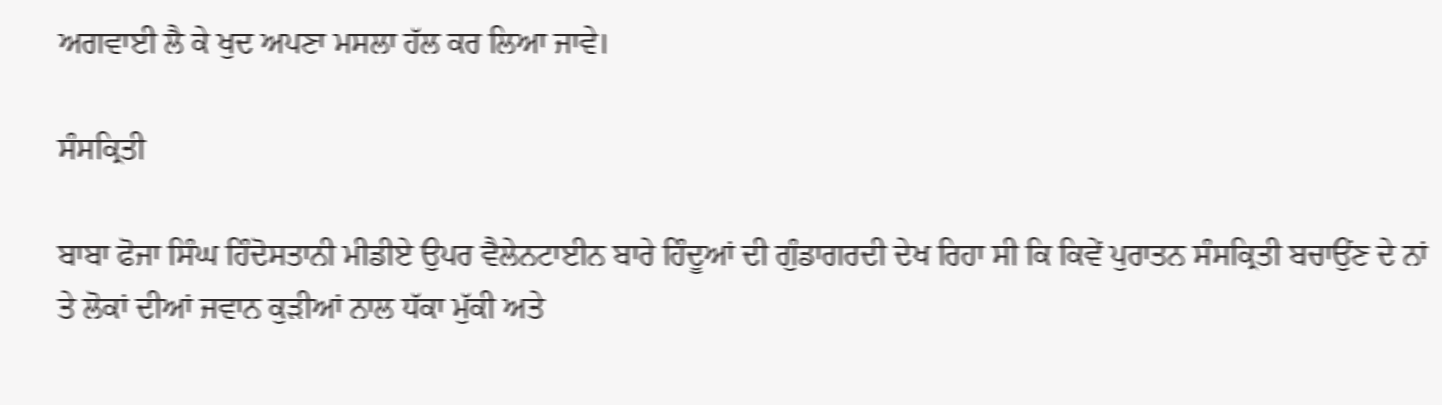ਅਗਵਾਈ ਲੈ ਕੇ ਖੁਦ ਅਪਣਾ ਮਸਲਾ ਹੱਲ ਕਰ ਲਿਆ ਜਾਵੇ।

ਸੰਸਕ੍ਰਿਤੀ

ਬਾਬਾ ਫੋਜਾ ਸਿੰਘ ਹਿੰਦੋਸਤਾਨੀ ਮੀਡੀਏ ਉਪਰ ਵੈਲੇਨਟਾਈਨ ਬਾਰੇ ਹਿੰਦੂਆਂ ਦੀ ਗੁੰਡਾਗਰਦੀ ਦੇਖ ਰਿਹਾ ਸੀ ਕਿ ਕਿਵੇਂ ਪੁਰਾਤਨ ਸੰਸਕ੍ਰਿਤੀ ਬਚਾਉਂਣ ਦੇ ਨਾਂ ਤੇ ਲੋਕਾਂ ਦੀਆਂ ਜਵਾਨ ਕੁੜੀਆਂ ਨਾਲ ਧੱਕਾ ਮੁੱਕੀ ਅਤੇ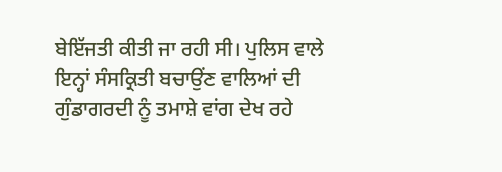ਬੇਇੱਜਤੀ ਕੀਤੀ ਜਾ ਰਹੀ ਸੀ। ਪੁਲਿਸ ਵਾਲੇ ਇਨ੍ਹਾਂ ਸੰਸਕ੍ਰਿਤੀ ਬਚਾਉਂਣ ਵਾਲਿਆਂ ਦੀ ਗੁੰਡਾਗਰਦੀ ਨੂੰ ਤਮਾਸ਼ੇ ਵਾਂਗ ਦੇਖ ਰਹੇ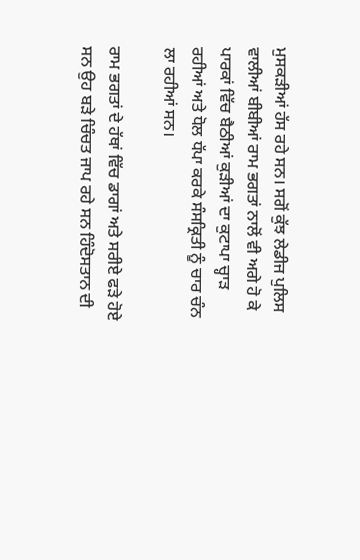ਮੁਸਕੜੀਆਂ ਹੱਸ ਰਹੇ ਸਨ। ਸਗੋਂ ਕੁੱਝ ਲੇਡੀਜ ਪੁਲਿਸ ਵਾਲੀਆਂ ਬੀਬੀਆਂ ਰਾਮ ਭਗਤਾਂ ਨਾਲੋਂ ਵੀ ਅਗੇ ਹੋ ਕੇ ਪਾਰਕਾਂ ਵਿੱਚ ਬੈਠੀਆਂ ਕੁੜੀਆਂ ਦਾ ਕੁਟਾਪਾ ਚ੍ਹਾੜ ਰਹੀਆਂ ਅਤੇ ਧੋਲ ਧੱਪਾ ਕਰਕੇ ਸੰਸਕ੍ਰਿਤੀ ਨੂੰ ਚਾਰ ਚੰਨ ਲਾ ਰਹੀਆਂ ਸਨ।

ਰਾਮ ਭਗਤਾਂ ਦੇ ਹੱਥਾਂ ਵਿੱਚ ਡਾਗਾਂ ਅਤੇ ਸਰੀਏ ਫੜੇ ਹੋਏ ਸਨ ਉਹ ਬੜੇ ਚਿੰਚਤ ਜਾਪ ਰਹੇ ਸਨ ਹਿੰਦੋਸਤਾਨ ਦੀ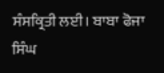ਸੰਸਕ੍ਰਿਤੀ ਲਈ। ਬਾਬਾ ਫੋਜਾ ਸਿੰਘ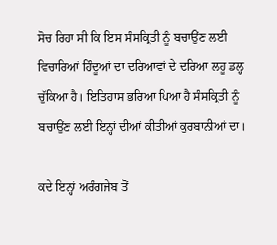ਸੋਚ ਰਿਹਾ ਸੀ ਕਿ ਇਸ ਸੰਸਕ੍ਰਿਤੀ ਨੂੰ ਬਚਾਉਂਣ ਲਈ ਵਿਚਾਰਿਆਂ ਹਿੰਦੂਆਂ ਦਾ ਦਰਿਆਵਾਂ ਦੇ ਦਰਿਆ ਲਹੂ ਡਲ੍ਹ ਚੁੱਕਿਆ ਹੈ। ਇਤਿਹਾਸ ਭਰਿਆ ਪਿਆ ਹੈ ਸੰਸਕ੍ਰਿਤੀ ਨੂੰ ਬਚਾਉਂਣ ਲਈ ਇਨ੍ਹਾਂ ਦੀਆਂ ਕੀਤੀਆਂ ਕੁਰਬਾਨੀਆਂ ਦਾ।

ਕਦੇ ਇਨ੍ਹਾਂ ਅਰੰਗਜੇਬ ਤੋਂ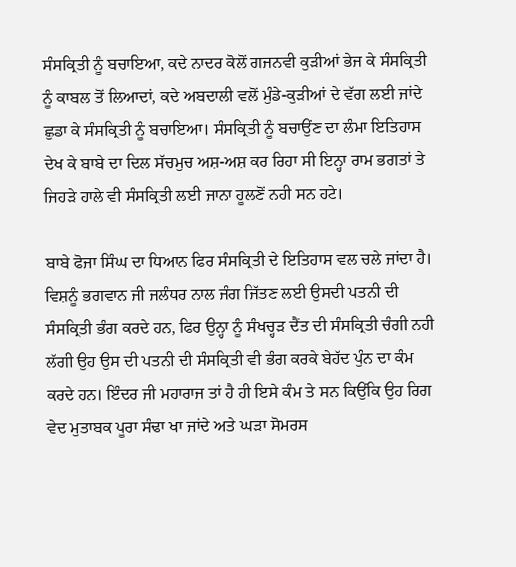ਸੰਸਕ੍ਰਿਤੀ ਨੂੰ ਬਚਾਇਆ, ਕਦੇ ਨਾਦਰ ਕੋਲੋਂ ਗਜਨਵੀ ਕੁੜੀਆਂ ਭੇਜ ਕੇ ਸੰਸਕ੍ਰਿਤੀ ਨੂੰ ਕਾਬਲ ਤੋਂ ਲਿਆਦਾਂ, ਕਦੇ ਅਬਦਾਲੀ ਵਲੋਂ ਮੁੰਡੇ-ਕੁੜੀਆਂ ਦੇ ਵੱਗ ਲਈ ਜਾਂਦੇ ਛੁਡਾ ਕੇ ਸੰਸਕ੍ਰਿਤੀ ਨੂੰ ਬਚਾਇਆ। ਸੰਸਕ੍ਰਿਤੀ ਨੂੰ ਬਚਾਉਂਣ ਦਾ ਲੰਮਾ ਇਤਿਹਾਸ ਦੇਖ ਕੇ ਬਾਬੇ ਦਾ ਦਿਲ ਸੱਚਮੁਚ ਅਸ਼-ਅਸ਼ ਕਰ ਰਿਹਾ ਸੀ ਇਨ੍ਹਾ ਰਾਮ ਭਗਤਾਂ ਤੇ ਜਿਹੜੇ ਹਾਲੇ ਵੀ ਸੰਸਕ੍ਰਿਤੀ ਲਈ ਜਾਨਾ ਹੂਲਣੋਂ ਨਹੀ ਸਨ ਹਟੇ।

ਬਾਬੇ ਫੋਜਾ ਸਿੰਘ ਦਾ ਧਿਆਨ ਫਿਰ ਸੰਸਕ੍ਰਿਤੀ ਦੇ ਇਤਿਹਾਸ ਵਲ ਚਲੇ ਜਾਂਦਾ ਹੈ। ਵਿਸ਼ਨੂੰ ਭਗਵਾਨ ਜੀ ਜਲੰਧਰ ਨਾਲ ਜੰਗ ਜਿੱਤਣ ਲਈ ਉਸਦੀ ਪਤਨੀ ਦੀ ਸੰਸਕ੍ਰਿਤੀ ਭੰਗ ਕਰਦੇ ਹਨ, ਫਿਰ ਉਨ੍ਹਾ ਨੂੰ ਸੰਖਚ੍ਹੜ ਦੈਂਤ ਦੀ ਸੰਸਕ੍ਰਿਤੀ ਚੰਗੀ ਨਹੀ ਲੱਗੀ ਉਹ ਉਸ ਦੀ ਪਤਨੀ ਦੀ ਸੰਸਕ੍ਰਿਤੀ ਵੀ ਭੰਗ ਕਰਕੇ ਬੇਹੱਦ ਪੁੰਨ ਦਾ ਕੰਮ ਕਰਦੇ ਹਨ। ਇੰਦਰ ਜੀ ਮਹਾਰਾਜ ਤਾਂ ਹੈ ਹੀ ਇਸੇ ਕੰਮ ਤੇ ਸਨ ਕਿਉਂਕਿ ਉਹ ਰਿਗ ਵੇਦ ਮੁਤਾਬਕ ਪੂਰਾ ਸੰਢਾ ਖਾ ਜਾਂਦੇ ਅਤੇ ਘੜਾ ਸੋਮਰਸ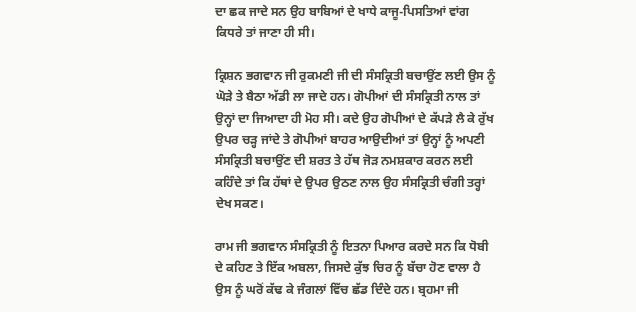ਦਾ ਛਕ ਜਾਦੇ ਸਨ ਉਹ ਬਾਬਿਆਂ ਦੇ ਖਾਧੇ ਕਾਜੂ-ਪਿਸਤਿਆਂ ਵਾਂਗ ਕਿਧਰੇ ਤਾਂ ਜਾਣਾ ਹੀ ਸੀ।

ਕ੍ਰਿਸ਼ਨ ਭਗਵਾਨ ਜੀ ਰੁਕਮਣੀ ਜੀ ਦੀ ਸੰਸਕ੍ਰਿਤੀ ਬਚਾਉਂਣ ਲਈ ਉਸ ਨੂੰ ਘੋੜੇ ਤੇ ਬੈਠਾ ਅੱਡੀ ਲਾ ਜਾਦੇ ਹਨ। ਗੋਪੀਆਂ ਦੀ ਸੰਸਕ੍ਰਿਤੀ ਨਾਲ ਤਾਂ ਉਨ੍ਹਾਂ ਦਾ ਜਿਆਦਾ ਹੀ ਮੋਹ ਸੀ। ਕਦੇ ਉਹ ਗੋਪੀਆਂ ਦੇ ਕੱਪੜੇ ਲੈ ਕੇ ਰੁੱਖ ਉਪਰ ਚੜ੍ਹ ਜਾਂਦੇ ਤੇ ਗੋਪੀਆਂ ਬਾਹਰ ਆਉਦੀਆਂ ਤਾਂ ਉਨ੍ਹਾਂ ਨੂੰ ਅਪਣੀ ਸੰਸਕ੍ਰਿਤੀ ਬਚਾਉਂਣ ਦੀ ਸ਼ਰਤ ਤੇ ਹੱਥ ਜੋੜ ਨਮਸ਼ਕਾਰ ਕਰਨ ਲਈ ਕਹਿੰਦੇ ਤਾਂ ਕਿ ਹੱਥਾਂ ਦੇ ਉਪਰ ਉਠਣ ਨਾਲ ਉਹ ਸੰਸਕ੍ਰਿਤੀ ਚੰਗੀ ਤਰ੍ਹਾਂ ਦੇਖ ਸਕਣ।

ਰਾਮ ਜੀ ਭਗਵਾਨ ਸੰਸਕ੍ਰਿਤੀ ਨੂੰ ਇਤਨਾ ਪਿਆਰ ਕਰਦੇ ਸਨ ਕਿ ਧੋਬੀ ਦੇ ਕਹਿਣ ਤੇ ਇੱਕ ਅਬਲਾ, ਜਿਸਦੇ ਕੁੱਝ ਚਿਰ ਨੂੰ ਬੱਚਾ ਹੋਣ ਵਾਲਾ ਹੈ ਉਸ ਨੂੰ ਘਰੋਂ ਕੱਢ ਕੇ ਜੰਗਲਾਂ ਵਿੱਚ ਛੱਡ ਦਿੰਦੇ ਹਨ। ਬ੍ਰਹਮਾ ਜੀ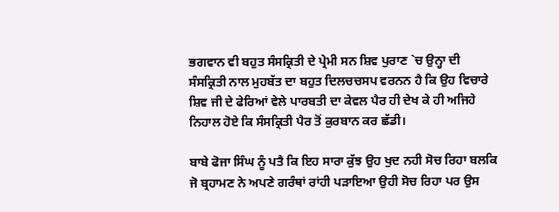ਭਗਵਾਨ ਵੀ ਬਹੁਤ ਸੰਸਕ੍ਰਿਤੀ ਦੇ ਪ੍ਰੇਮੀ ਸਨ ਸ਼ਿਵ ਪੁਰਾਣ `ਚ ਉਨ੍ਹਾ ਦੀ ਸੰਸਕ੍ਰਿਤੀ ਨਾਲ ਮੁਹਬੱਤ ਦਾ ਬਹੁਤ ਦਿਲਚਚਸਪ ਵਰਨਨ ਹੈ ਕਿ ਉਹ ਵਿਚਾਰੇ ਸ਼ਿਵ ਜੀ ਦੇ ਫੇਰਿਆਂ ਵੇਲੇ ਪਾਰਬਤੀ ਦਾ ਕੇਵਲ ਪੈਰ ਹੀ ਦੇਖ ਕੇ ਹੀ ਅਜਿਹੇ ਨਿਹਾਲ ਹੋਏ ਕਿ ਸੰਸਕ੍ਰਿਤੀ ਪੈਰ ਤੋਂ ਕੁਰਬਾਨ ਕਰ ਛੱਡੀ।

ਬਾਬੇ ਫੋਜਾ ਸਿੰਘ ਨੂੰ ਪਤੈ ਕਿ ਇਹ ਸਾਰਾ ਕੁੱਝ ਉਹ ਖੁਦ ਨਹੀ ਸੋਚ ਰਿਹਾ ਬਲਕਿ ਜੋ ਬ੍ਰਹਾਮਣ ਨੇ ਅਪਣੇ ਗਰੰਥਾਂ ਰਾਂਹੀ ਪੜਾਇਆ ਉਹੀ ਸੋਚ ਰਿਹਾ ਪਰ ਉਸ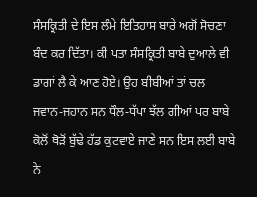ਸੰਸਕ੍ਰਿਤੀ ਦੇ ਇਸ ਲੰਮੇ ਇਤਿਹਾਸ ਬਾਰੇ ਅਗੋਂ ਸੋਚਣਾ ਬੰਦ ਕਰ ਦਿੱਤਾ। ਕੀ ਪਤਾ ਸੰਸਕ੍ਰਿਤੀ ਬਾਬੇ ਦੁਆਲੇ ਵੀ ਡਾਗਾਂ ਲੈ ਕੇ ਆਣ ਹੋਏ। ਉਹ ਬੀਬੀਆਂ ਤਾਂ ਚਲ ਜਵਾਨ-ਜਹਾਨ ਸਨ ਧੌਲ-ਧੱਪਾ ਝੱਲ ਗੀਆਂ ਪਰ ਬਾਬੇ ਕੋਲੋਂ ਥੋੜੋਂ ਬੁੱਢੇ ਹੱਡ ਕੁਟਵਾਏ ਜਾਣੇ ਸਨ ਇਸ ਲਈ ਬਾਬੇ ਨੇ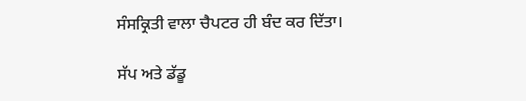ਸੰਸਕ੍ਰਿਤੀ ਵਾਲਾ ਚੈਪਟਰ ਹੀ ਬੰਦ ਕਰ ਦਿੱਤਾ।

ਸੱਪ ਅਤੇ ਡੱਡੂ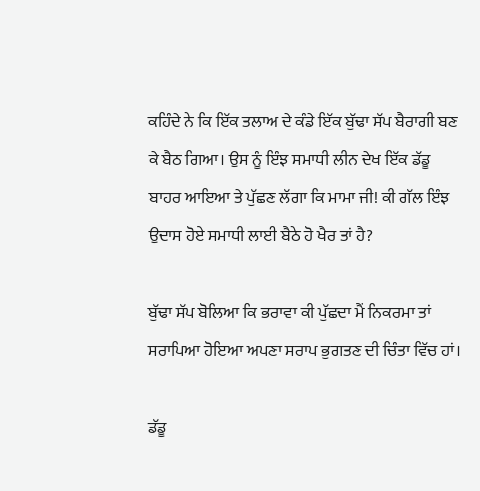ਕਹਿੰਦੇ ਨੇ ਕਿ ਇੱਕ ਤਲਾਅ ਦੇ ਕੰਡੇ ਇੱਕ ਬੁੱਢਾ ਸੱਪ ਬੈਰਾਗੀ ਬਣ ਕੇ ਬੈਠ ਗਿਆ। ਉਸ ਨੂੰ ਇੰਝ ਸਮਾਧੀ ਲੀਨ ਦੇਖ ਇੱਕ ਡੱਡੂ ਬਾਹਰ ਆਇਆ ਤੇ ਪੁੱਛਣ ਲੱਗਾ ਕਿ ਮਾਮਾ ਜੀ! ਕੀ ਗੱਲ ਇੰਝ ਉਦਾਸ ਹੋਏ ਸਮਾਧੀ ਲਾਈ ਬੈਠੇ ਹੋ ਖੈਰ ਤਾਂ ਹੈ?

ਬੁੱਢਾ ਸੱਪ ਬੋਲਿਆ ਕਿ ਭਰਾਵਾ ਕੀ ਪੁੱਛਦਾ ਮੈਂ ਨਿਕਰਮਾ ਤਾਂ ਸਰਾਪਿਆ ਹੋਇਆ ਅਪਣਾ ਸਰਾਪ ਭੁਗਤਣ ਦੀ ਚਿੰਤਾ ਵਿੱਚ ਹਾਂ।

ਡੱਡੂ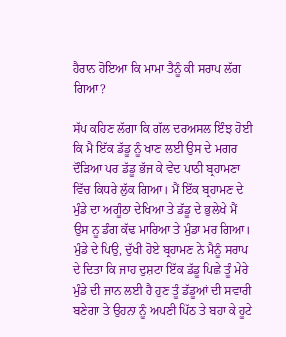ਹੈਰਾਨ ਹੋਇਆ ਕਿ ਮਾਮਾ ਤੈਨੂੰ ਕੀ ਸਰਾਪ ਲੱਗ ਗਿਆ?

ਸੱਪ ਕਹਿਣ ਲੱਗਾ ਕਿ ਗੱਲ ਦਰਅਸਲ ਇੰਝ ਹੋਈ ਕਿ ਮੈ ਇੱਕ ਡੱਡੂ ਨੂੰ ਖਾਣ ਲਈ ਉਸ ਦੇ ਮਗਰ ਦੌੜਿਆ ਪਰ ਡੱਡੂ ਭੱਜ ਕੇ ਵੇਦ ਪਾਠੀ ਬ੍ਰਹਾਮਣਾ ਵਿੱਚ ਕਿਧਰੇ ਲੁੱਕ ਗਿਆ। ਮੈਂ ਇੱਕ ਬ੍ਰਹਾਮਣ ਦੇ ਮੁੰਡੇ ਦਾ ਅਗੂੰਠਾ ਦੇਖਿਆ ਤੇ ਡੱਡੂ ਦੇ ਭੁਲੇਖੇ ਮੈਂ ਉਸ ਨੂ ਡੰਗ ਕੱਢ ਮਾਰਿਆ ਤੇ ਮੁੰਡਾ ਮਰ ਗਿਆ। ਮੁੰਡੇ ਦੇ ਪਿਉ, ਦੁੱਖੀ ਹੋਏ ਬ੍ਰਹਾਮਣ ਨੇ ਮੈਨੂੰ ਸਰਾਪ ਦੇ ਦਿਤਾ ਕਿ ਜਾਹ ਦੁਸ਼ਟਾ ਇੱਕ ਡੱਡੂ ਪਿਛੇ ਤੂੰ ਮੇਰੇ ਮੁੰਡੇ ਦੀ ਜਾਨ ਲਈ ਹੈ ਹੁਣ ਤੂੰ ਡੱਡੂਆਂ ਦੀ ਸਵਾਰੀ ਬਣੇਗਾ ਤੇ ਉਹਨਾ ਨੂੰ ਅਪਣੀ ਪਿੱਠ ਤੇ ਬਹਾ ਕੇ ਹੂਟੇ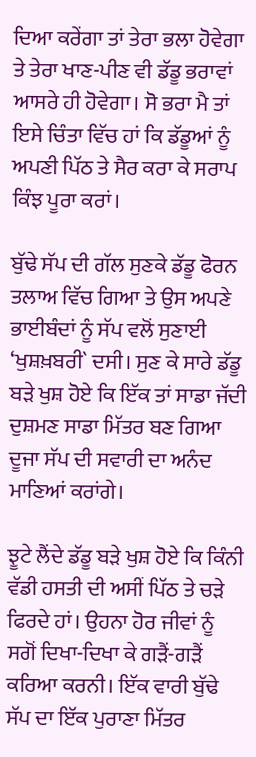ਦਿਆ ਕਰੇਂਗਾ ਤਾਂ ਤੇਰਾ ਭਲਾ ਹੋਵੇਗਾ ਤੇ ਤੇਰਾ ਖਾਣ-ਪੀਣ ਵੀ ਡੱਡੂ ਭਰਾਵਾਂ ਆਸਰੇ ਹੀ ਹੋਵੇਗਾ। ਸੋ ਭਰਾ ਮੈ ਤਾਂ ਇਸੇ ਚਿੰਤਾ ਵਿੱਚ ਹਾਂ ਕਿ ਡੱਡੂਆਂ ਨੂੰ ਅਪਣੀ ਪਿੱਠ ਤੇ ਸੈਰ ਕਰਾ ਕੇ ਸਰਾਪ ਕਿੰਝ ਪੂਰਾ ਕਰਾਂ।

ਬੁੱਢੇ ਸੱਪ ਦੀ ਗੱਲ ਸੁਣਕੇ ਡੱਡੂ ਫੋਰਨ ਤਲਾਅ ਵਿੱਚ ਗਿਆ ਤੇ ਉਸ ਅਪਣੇ ਭਾਈਬੰਦਾਂ ਨੂੰ ਸੱਪ ਵਲੋਂ ਸੁਣਾਈ ‘ਖੁਸ਼ਖ਼ਬਰੀ` ਦਸੀ। ਸੁਣ ਕੇ ਸਾਰੇ ਡੱਡੂ ਬੜੇ ਖੁਸ਼ ਹੋਏ ਕਿ ਇੱਕ ਤਾਂ ਸਾਡਾ ਜੱਦੀ ਦੁਸ਼ਮਣ ਸਾਡਾ ਮਿੱਤਰ ਬਣ ਗਿਆ ਦੂਜਾ ਸੱਪ ਦੀ ਸਵਾਰੀ ਦਾ ਅਨੰਦ ਮਾਣਿਆਂ ਕਰਾਂਗੇ।

ਝੂਟੇ ਲੈਂਦੇ ਡੱਡੂ ਬੜੇ ਖੁਸ਼ ਹੋਏ ਕਿ ਕਿੰਨੀ ਵੱਡੀ ਹਸਤੀ ਦੀ ਅਸੀਂ ਪਿੱਠ ਤੇ ਚੜੇ ਫਿਰਦੇ ਹਾਂ। ਉਹਨਾ ਹੋਰ ਜੀਵਾਂ ਨੂੰ ਸਗੋਂ ਦਿਖਾ-ਦਿਖਾ ਕੇ ਗੜੈਂ-ਗੜੈਂ ਕਰਿਆ ਕਰਨੀ। ਇੱਕ ਵਾਰੀ ਬੁੱਢੇ ਸੱਪ ਦਾ ਇੱਕ ਪੁਰਾਣਾ ਮਿੱਤਰ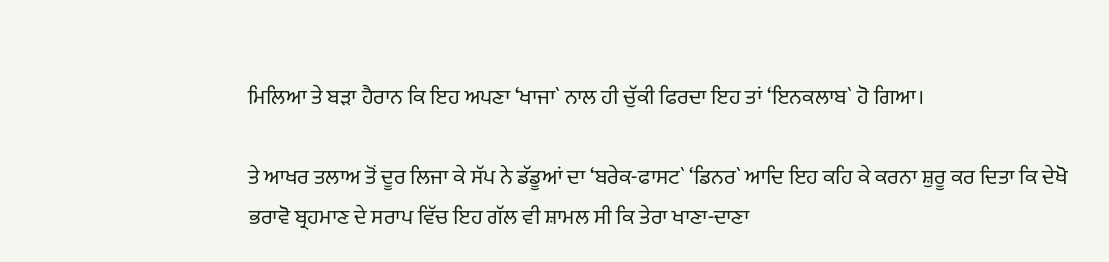ਮਿਲਿਆ ਤੇ ਬੜਾ ਹੈਰਾਨ ਕਿ ਇਹ ਅਪਣਾ ‘ਖਾਜਾ` ਨਾਲ ਹੀ ਚੁੱਕੀ ਫਿਰਦਾ ਇਹ ਤਾਂ ‘ਇਨਕਲਾਬ` ਹੋ ਗਿਆ।

ਤੇ ਆਖਰ ਤਲਾਅ ਤੋਂ ਦੂਰ ਲਿਜਾ ਕੇ ਸੱਪ ਨੇ ਡੱਡੂਆਂ ਦਾ ‘ਬਰੇਕ-ਫਾਸਟ` ‘ਡਿਨਰ` ਆਦਿ ਇਹ ਕਹਿ ਕੇ ਕਰਨਾ ਸ਼ੁਰੂ ਕਰ ਦਿਤਾ ਕਿ ਦੇਖੋ ਭਰਾਵੋ ਬ੍ਰਹਮਾਣ ਦੇ ਸਰਾਪ ਵਿੱਚ ਇਹ ਗੱਲ ਵੀ ਸ਼ਾਮਲ ਸੀ ਕਿ ਤੇਰਾ ਖਾਣਾ-ਦਾਣਾ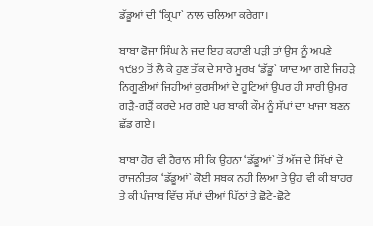ਡੱਡੂਆਂ ਦੀ ‘ਕ੍ਰਿਪਾ` ਨਾਲ ਚਲਿਆ ਕਰੇਗਾ।

ਬਾਬਾ ਫੋਜਾ ਸਿੰਘ ਨੇ ਜਦ ਇਹ ਕਹਾਣੀ ਪੜੀ ਤਾਂ ਉਸ ਨੂੰ ਅਪਣੇ ੧੯੪੭ ਤੋਂ ਲੈ ਕੇ ਹੁਣ ਤੱਕ ਦੇ ਸਾਰੇ ਮੂਰਖ ‘ਡੱਡੂ` ਯਾਦ ਆ ਗਏ ਜਿਹੜੇ ਨਿਗੂਣੀਆਂ ਜਿਹੀਆਂ ਕੁਰਸੀਆਂ ਦੇ ਹੂਟਿਆਂ ਉਪਰ ਹੀ ਸਾਰੀ ਉਮਰ ਗੜੈ-ਗੜੈਂ ਕਰਦੇ ਮਰ ਗਏ ਪਰ ਬਾਕੀ ਕੌਮ ਨੂੰ ਸੱਪਾਂ ਦਾ ਖਾਜਾ ਬਣਨ ਛੱਡ ਗਏ।

ਬਾਬਾ ਹੋਰ ਵੀ ਹੈਰਾਨ ਸੀ ਕਿ ਉਹਨਾ ‘ਡੱਡੂਆਂ` ਤੋਂ ਅੱਜ ਦੇ ਸਿੱਖਾਂ ਦੇ ਰਾਜਨੀਤਕ ‘ਡੱਡੂਆਂ` ਕੋਈ ਸਬਕ ਨਹੀ ਲਿਆ ਤੇ ਉਹ ਵੀ ਕੀ ਬਾਹਰ ਤੇ ਕੀ ਪੰਜਾਬ ਵਿੱਚ ਸੱਪਾਂ ਦੀਆਂ ਪਿੱਠਾਂ ਤੇ ਛੋਟੇ-ਛੋਟੇ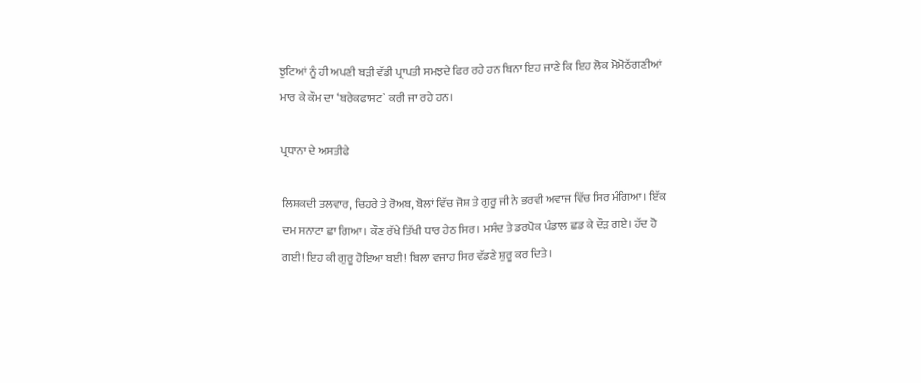ਝੁਟਿਆਂ ਨੂੰ ਹੀ ਅਪਣੀ ਬੜੀ ਵੱਡੀ ਪ੍ਰਾਪਤੀ ਸਮਝਦੇ ਫਿਰ ਰਹੇ ਹਨ ਬਿਨਾ ਇਹ ਜਾਣੇ ਕਿ ਇਹ ਲੋਕ ਮੋਮੋਠੱਗਣੀਆਂ ਮਾਰ ਕੇ ਕੌਮ ਦਾ ‘ਬਰੇਕਫਾਸਟ` ਕਰੀ ਜਾ ਰਹੇ ਹਨ।

ਪ੍ਰਧਾਨਾ ਦੇ ਅਸਤੀਫੇ

ਲਿਸ਼ਕਦੀ ਤਲਵਾਰ, ਚਿਹਰੇ ਤੇ ਰੋਅਬ, ਬੋਲਾਂ ਵਿੱਚ ਜੋਸ਼ ਤੇ ਗੁਰੂ ਜੀ ਨੇ ਭਰਵੀ ਅਵਾਜ ਵਿੱਚ ਸਿਰ ਮੰਗਿਆ। ਇੱਕ ਦਮ ਸਨਾਟਾ ਛਾ ਗਿਆ। ਕੌਣ ਰੱਖੇ ਤਿੱਖੀ ਧਾਰ ਹੇਠ ਸਿਰ। ਮਸੰਦ ਤੇ ਡਰਪੋਕ ਪੰਡਾਲ ਛਡ ਕੇ ਦੌੜ ਗਏ। ਹੱਦ ਹੋ ਗਈ! ਇਹ ਕੀ ਗੁਰੂ ਹੋਇਆ ਬਈ! ਬਿਲਾ ਵਜਾਹ ਸਿਰ ਵੱਡਣੇ ਸ਼ੁਰੂ ਕਰ ਦਿਤੇ।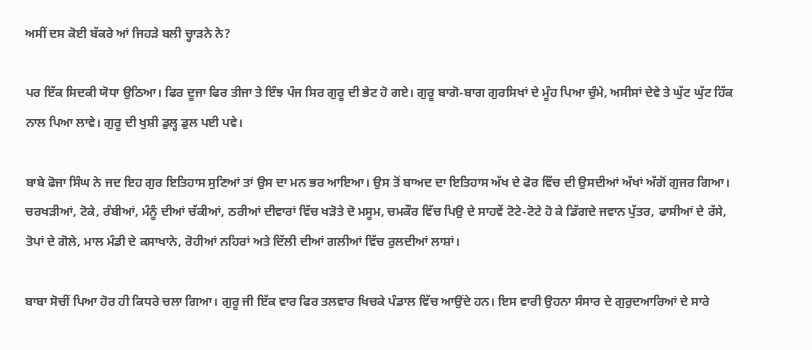ਅਸੀਂ ਦਸ ਕੋਈ ਬੱਕਰੇ ਆਂ ਜਿਹੜੇ ਬਲੀ ਚ੍ਹਾੜਨੇ ਨੇ?

ਪਰ ਇੱਕ ਸਿਦਕੀ ਯੋਧਾ ਉਠਿਆ। ਫਿਰ ਦੂਜਾ ਫਿਰ ਤੀਜਾ ਤੇ ਇੰਝ ਪੰਜ ਸਿਰ ਗੁਰੂ ਦੀ ਭੇਟ ਹੋ ਗਏ। ਗੁਰੂ ਬਾਗੋ-ਬਾਗ ਗੁਰਸਿਖਾਂ ਦੇ ਮੂੰਹ ਪਿਆ ਚੁੰਮੇ, ਅਸੀਸਾਂ ਦੇਵੇ ਤੇ ਘੁੱਟ ਘੁੱਟ ਹਿੱਕ ਨਾਲ ਪਿਆ ਲਾਵੇ। ਗੁਰੂ ਦੀ ਖੁਸ਼ੀ ਡੁਲ੍ਹ ਡੁਲ ਪਈ ਪਵੇ।

ਬਾਬੇ ਫੋਜਾ ਸਿੰਘ ਨੇ ਜਦ ਇਹ ਗੁਰ ਇਤਿਹਾਸ ਸੁਣਿਆਂ ਤਾਂ ਉਸ ਦਾ ਮਨ ਭਰ ਆਇਆ। ਉਸ ਤੋਂ ਬਾਅਦ ਦਾ ਇਤਿਹਾਸ ਅੱਖ ਦੇ ਫੋਰ ਵਿੱਚ ਦੀ ਉਸਦੀਆਂ ਅੱਖਾਂ ਅੱਗੋਂ ਗੁਜਰ ਗਿਆ। ਚਰਖੜੀਆਂ, ਟੋਕੇ, ਰੰਬੀਆਂ, ਮੰਨੂੰ ਦੀਆਂ ਚੱਕੀਆਂ, ਠਰੀਆਂ ਦੀਵਾਰਾਂ ਵਿੱਚ ਖੜੋਤੇ ਦੋ ਮਸੂਮ, ਚਮਕੌਰ ਵਿੱਚ ਪਿਉ ਦੇ ਸਾਹਵੇਂ ਟੋਟੇ-ਟੋਟੇ ਹੋ ਕੇ ਡਿੱਗਦੇ ਜਵਾਨ ਪੁੱਤਰ, ਫਾਸੀਆਂ ਦੇ ਰੱਸੇ, ਤੋਪਾਂ ਦੇ ਗੋਲੇ, ਮਾਲ ਮੰਡੀ ਦੇ ਕਸਾਖਾਨੇ, ਰੋਹੀਆਂ ਨਹਿਰਾਂ ਅਤੇ ਦਿੱਲੀ ਦੀਆਂ ਗਲੀਆਂ ਵਿੱਚ ਰੁਲਦੀਆਂ ਲਾਸ਼ਾਂ।

ਬਾਬਾ ਸੋਚੀਂ ਪਿਆ ਹੋਰ ਹੀ ਕਿਧਰੇ ਚਲਾ ਗਿਆ। ਗੁਰੂ ਜੀ ਇੱਕ ਵਾਰ ਫਿਰ ਤਲਵਾਰ ਖਿਚਕੇ ਪੰਡਾਲ ਵਿੱਚ ਆਉਂਦੇ ਹਨ। ਇਸ ਵਾਰੀ ਉਹਨਾ ਸੰਸਾਰ ਦੇ ਗੁਰੁਦਆਰਿਆਂ ਦੇ ਸਾਰੇ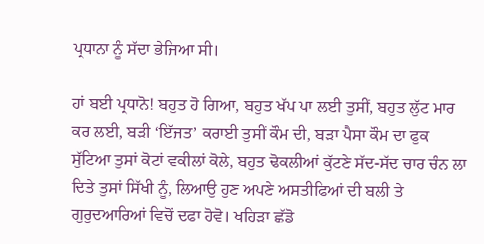ਪ੍ਰਧਾਨਾ ਨੂੰ ਸੱਦਾ ਭੇਜਿਆ ਸੀ।

ਹਾਂ ਬਈ ਪ੍ਰਧਾਨੋ! ਬਹੁਤ ਹੋ ਗਿਆ, ਬਹੁਤ ਖੱਪ ਪਾ ਲਈ ਤੁਸੀਂ, ਬਹੁਤ ਲੁੱਟ ਮਾਰ ਕਰ ਲਈ, ਬੜੀ ‘ਇੱਜਤ’ ਕਰਾਈ ਤੁਸੀਂ ਕੌਮ ਦੀ, ਬੜਾ ਪੈਸਾ ਕੌਮ ਦਾ ਫੁਕ ਸੁੱਟਿਆ ਤੁਸਾਂ ਕੋਟਾਂ ਵਕੀਲਾਂ ਕੋਲੇ, ਬਹੁਤ ਢੋਕਲੀਆਂ ਕੁੱਟਣੇ ਸੱਦ-ਸੱਦ ਚਾਰ ਚੰਨ ਲਾ ਦਿਤੇ ਤੁਸਾਂ ਸਿੱਖੀ ਨੂੰ, ਲਿਆਉ ਹੁਣ ਅਪਣੇ ਅਸਤੀਫਿਆਂ ਦੀ ਬਲੀ ਤੇ ਗੁਰੁਦਆਰਿਆਂ ਵਿਚੋਂ ਦਫਾ ਹੋਵੋ। ਖਹਿੜਾ ਛੱਡੋ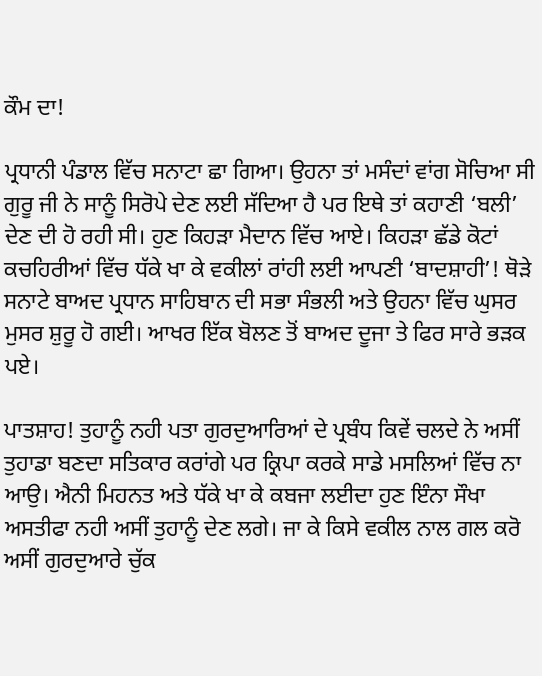ਕੌਮ ਦਾ!

ਪ੍ਰਧਾਨੀ ਪੰਡਾਲ ਵਿੱਚ ਸਨਾਟਾ ਛਾ ਗਿਆ। ਉਹਨਾ ਤਾਂ ਮਸੰਦਾਂ ਵਾਂਗ ਸੋਚਿਆ ਸੀ ਗੁਰੂ ਜੀ ਨੇ ਸਾਨੂੰ ਸਿਰੋਪੇ ਦੇਣ ਲਈ ਸੱਦਿਆ ਹੈ ਪਰ ਇਥੇ ਤਾਂ ਕਹਾਣੀ ‘ਬਲੀ’ ਦੇਣ ਦੀ ਹੋ ਰਹੀ ਸੀ। ਹੁਣ ਕਿਹੜਾ ਮੈਦਾਨ ਵਿੱਚ ਆਏ। ਕਿਹੜਾ ਛੱਡੇ ਕੋਟਾਂ ਕਚਹਿਰੀਆਂ ਵਿੱਚ ਧੱਕੇ ਖਾ ਕੇ ਵਕੀਲਾਂ ਰਾਂਹੀ ਲਈ ਆਪਣੀ ‘ਬਾਦਸ਼ਾਹੀ’! ਥੋੜੇ ਸਨਾਟੇ ਬਾਅਦ ਪ੍ਰਧਾਨ ਸਾਹਿਬਾਨ ਦੀ ਸਭਾ ਸੰਭਲੀ ਅਤੇ ਉਹਨਾ ਵਿੱਚ ਘੁਸਰ ਮੁਸਰ ਸ਼ੁਰੂ ਹੋ ਗਈ। ਆਖਰ ਇੱਕ ਬੋਲਣ ਤੋਂ ਬਾਅਦ ਦੂਜਾ ਤੇ ਫਿਰ ਸਾਰੇ ਭੜਕ ਪਏ।

ਪਾਤਸ਼ਾਹ! ਤੁਹਾਨੂੰ ਨਹੀ ਪਤਾ ਗੁਰਦੁਆਰਿਆਂ ਦੇ ਪ੍ਰਬੰਧ ਕਿਵੇਂ ਚਲਦੇ ਨੇ ਅਸੀਂ ਤੁਹਾਡਾ ਬਣਦਾ ਸਤਿਕਾਰ ਕਰਾਂਗੇ ਪਰ ਕ੍ਰਿਪਾ ਕਰਕੇ ਸਾਡੇ ਮਸਲਿਆਂ ਵਿੱਚ ਨਾ ਆਉ। ਐਨੀ ਮਿਹਨਤ ਅਤੇ ਧੱਕੇ ਖਾ ਕੇ ਕਬਜਾ ਲਈਦਾ ਹੁਣ ਇੰਨਾ ਸੌਖਾ ਅਸਤੀਫਾ ਨਹੀ ਅਸੀਂ ਤੁਹਾਨੂੰ ਦੇਣ ਲਗੇ। ਜਾ ਕੇ ਕਿਸੇ ਵਕੀਲ ਨਾਲ ਗਲ ਕਰੋ ਅਸੀਂ ਗੁਰਦੁਆਰੇ ਚੁੱਕ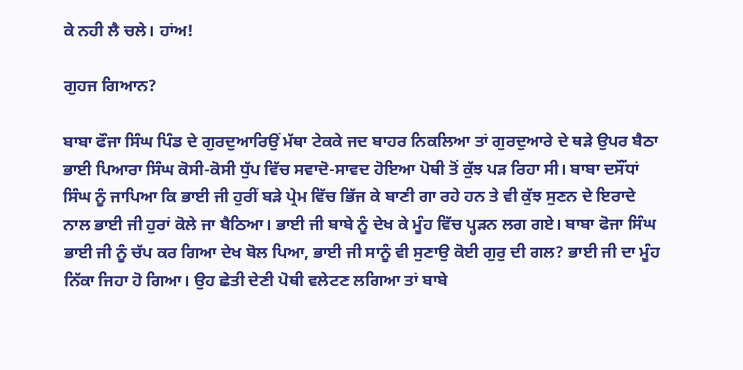ਕੇ ਨਹੀ ਲੈ ਚਲੇ। ਹਾਂਅ!

ਗੁਹਜ ਗਿਆਨ?

ਬਾਬਾ ਫੌਜਾ ਸਿੰਘ ਪਿੰਡ ਦੇ ਗੁਰਦੁਆਰਿਉਂ ਮੱਥਾ ਟੇਕਕੇ ਜਦ ਬਾਹਰ ਨਿਕਲਿਆ ਤਾਂ ਗੁਰਦੁਆਰੇ ਦੇ ਥੜੇ ਉਪਰ ਬੈਠਾ ਭਾਈ ਪਿਆਰਾ ਸਿੰਘ ਕੋਸੀ-ਕੋਸੀ ਧੁੱਪ ਵਿੱਚ ਸਵਾਦੋ-ਸਾਵਦ ਹੋਇਆ ਪੋਥੀ ਤੋਂ ਕੁੱਝ ਪੜ ਰਿਹਾ ਸੀ। ਬਾਬਾ ਦਸੌਂਧਾਂ ਸਿੰਘ ਨੂੰ ਜਾਪਿਆ ਕਿ ਭਾਈ ਜੀ ਹੁਰੀਂ ਬੜੇ ਪ੍ਰੇਮ ਵਿੱਚ ਭਿੱਜ ਕੇ ਬਾਣੀ ਗਾ ਰਹੇ ਹਨ ਤੇ ਵੀ ਕੁੱਝ ਸੁਣਨ ਦੇ ਇਰਾਦੇ ਨਾਲ ਭਾਈ ਜੀ ਹੁਰਾਂ ਕੋਲੇ ਜਾ ਬੈਠਿਆ। ਭਾਈ ਜੀ ਬਾਬੇ ਨੂੰ ਦੇਖ ਕੇ ਮੂੰਹ ਵਿੱਚ ਪ੍ਹੜਨ ਲਗ ਗਏ। ਬਾਬਾ ਫੋਜਾ ਸਿੰਘ ਭਾਈ ਜੀ ਨੂੰ ਚੱਪ ਕਰ ਗਿਆ ਦੇਖ ਬੋਲ ਪਿਆ, ਭਾਈ ਜੀ ਸਾਨੂੰ ਵੀ ਸੁਣਾਉ ਕੋਈ ਗੁਰੁ ਦੀ ਗਲ? ਭਾਈ ਜੀ ਦਾ ਮੂੰਹ ਨਿੱਕਾ ਜਿਹਾ ਹੋ ਗਿਆ। ਉਹ ਛੇਤੀ ਦੇਣੀ ਪੋਥੀ ਵਲੇਟਣ ਲਗਿਆ ਤਾਂ ਬਾਬੇ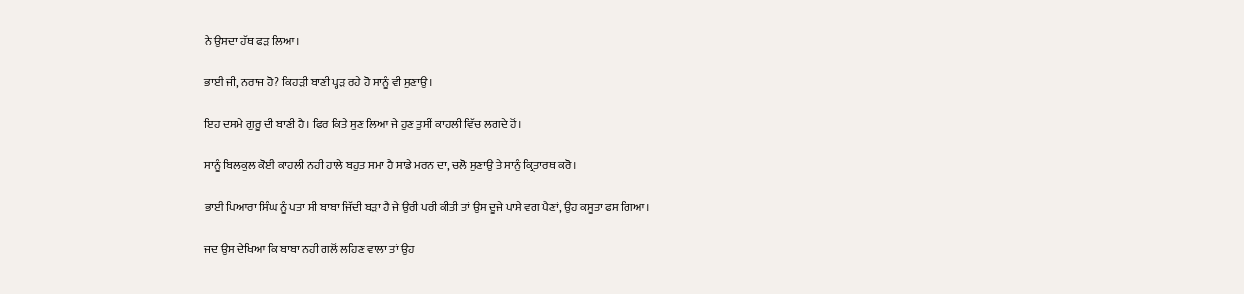ਨੇ ਉਸਦਾ ਹੱਥ ਫੜ ਲਿਆ।

ਭਾਈ ਜੀ, ਨਰਾਜ ਹੋ? ਕਿਹੜੀ ਬਾਣੀ ਪ੍ਹੜ ਰਹੇ ਹੋ ਸਾਨੂੰ ਵੀ ਸੁਣਾਉ।

ਇਹ ਦਸਮੇ ਗੁਰੂ ਦੀ ਬਾਣੀ ਹੈ। ਫਿਰ ਕਿਤੇ ਸੁਣ ਲਿਆ ਜੇ ਹੁਣ ਤੁਸੀਂ ਕਾਹਲੀ ਵਿੱਚ ਲਗਦੇ ਹੋਂ।

ਸਾਨੂੰ ਬਿਲਕੁਲ ਕੋਈ ਕਾਹਲੀ ਨਹੀ ਹਾਲੇ ਬਹੁਤ ਸਮਾ ਹੈ ਸਾਡੇ ਮਰਨ ਦਾ, ਚਲੋ ਸੁਣਾਉ ਤੇ ਸਾਨੁੰ ਕ੍ਰਿਤਾਰਥ ਕਰੋ।

ਭਾਈ ਪਿਆਰਾ ਸਿੰਘ ਨੂੰ ਪਤਾ ਸੀ ਬਾਬਾ ਜਿੱਦੀ ਬੜਾ ਹੈ ਜੇ ਉਰੀ ਪਰੀ ਕੀਤੀ ਤਾਂ ਉਸ ਦੂਜੇ ਪਾਸੇ ਵਗ ਪੈਣਾਂ, ਉਹ ਕਸੂਤਾ ਫਸ ਗਿਆ।

ਜਦ ਉਸ ਦੇਖਿਆ ਕਿ ਬਾਬਾ ਨਹੀ ਗਲੋਂ ਲਹਿਣ ਵਾਲਾ ਤਾਂ ਉਹ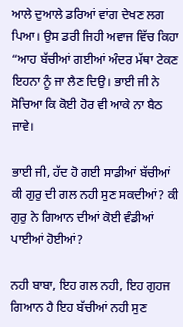ਆਲੇ ਦੁਆਲੇ ਡਰਿਆਂ ਵਾਂਗ ਦੇਖਣ ਲਗ ਪਿਆ। ਉਸ ਡਰੀ ਜਿਹੀ ਅਵਾਜ ਵਿੱਚ ਕਿਹਾ “ਆਹ ਬੱਚੀਆਂ ਗਈਆਂ ਅੰਦਰ ਮੱਥਾ ਟੇਕਣ ਇਹਨਾ ਨੂੰ ਜਾ ਲੈਣ ਦਿਉ। ਭਾਈ ਜੀ ਨੇ ਸੋਚਿਆ ਕਿ ਕੋਈ ਹੋਰ ਵੀ ਆਕੇ ਨਾ ਬੈਠ ਜਾਵੇ।

ਭਾਈ ਜੀ, ਹੱਦ ਹੋ ਗਈ ਸਾਡੀਆਂ ਬੱਚੀਆਂ ਕੀ ਗੁਰੁ ਦੀ ਗਲ ਨਹੀ ਸੁਣ ਸਕਦੀਆਂ? ਕੀ ਗੁਰੁ ਨੇ ਗਿਆਨ ਦੀਆਂ ਕੋਈ ਵੰਡੀਆਂ ਪਾਈਆਂ ਹੋਈਆਂ?

ਨਹੀ ਬਾਬਾ, ਇਹ ਗਲ ਨਹੀ, ਇਹ ਗੁਹਜ ਗਿਆਨ ਹੈ ਇਹ ਬੱਚੀਆਂ ਨਹੀ ਸੁਣ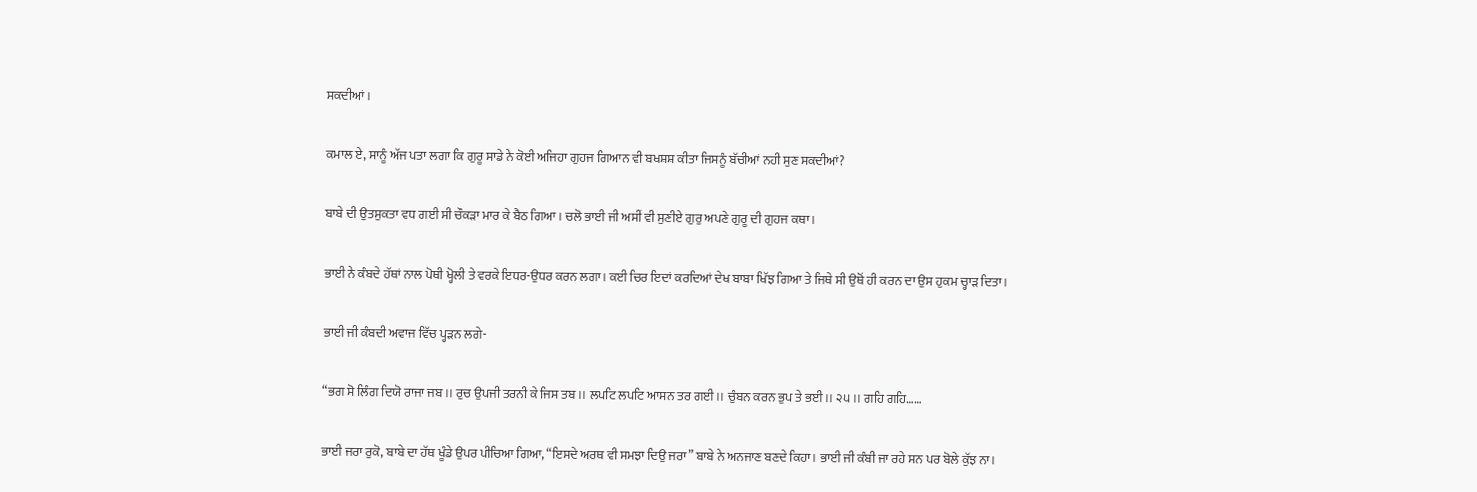ਸਕਦੀਆਂ।

ਕਮਾਲ ਏ, ਸਾਨੂੰ ਅੱਜ ਪਤਾ ਲਗਾ ਕਿ ਗੁਰੂ ਸਾਡੇ ਨੇ ਕੋਈ ਅਜਿਹਾ ਗੁਹਜ ਗਿਆਨ ਵੀ ਬਖਸ਼ਸ਼ ਕੀਤਾ ਜਿਸਨੂੰ ਬੱਚੀਆਂ ਨਹੀ ਸੁਣ ਸਕਦੀਆਂ?

ਬਾਬੇ ਦੀ ਉਤਸੁਕਤਾ ਵਧ ਗਈ ਸੀ ਚੌਕੜਾ ਮਾਰ ਕੇ ਬੈਠ ਗਿਆ। ਚਲੋ ਭਾਈ ਜੀ ਅਸੀਂ ਵੀ ਸੁਣੀਏ ਗੁਰੁ ਅਪਣੇ ਗੁਰੂ ਦੀ ਗੁਹਜ ਕਥਾ।

ਭਾਈ ਨੇ ਕੰਬਦੇ ਹੱਥਾਂ ਨਾਲ ਪੋਥੀ ਖ੍ਹੋਲੀ ਤੇ ਵਰਕੇ ਇਧਰ-ਉਧਰ ਕਰਨ ਲਗਾ। ਕਈ ਚਿਰ ਇਦਾਂ ਕਰਦਿਆਂ ਦੇਖ ਬਾਬਾ ਖਿੱਝ ਗਿਆ ਤੇ ਜਿਥੇ ਸੀ ਉਥੋਂ ਹੀ ਕਰਨ ਦਾ ਉਸ ਹੁਕਮ ਚ੍ਹਾੜ ਦਿਤਾ।

ਭਾਈ ਜੀ ਕੰਬਦੀ ਅਵਾਜ ਵਿੱਚ ਪ੍ਹੜਨ ਲਗੇ-

“ਭਗ ਸੋ ਲਿੰਗ ਦਿਯੋ ਰਾਜਾ ਜਬ।। ਰੁਚ ਉਪਜੀ ਤਰਨੀ ਕੇ ਜਿਸ ਤਬ।। ਲਪਟਿ ਲਪਟਿ ਆਸਨ ਤਰ ਗਈ।। ਚੁੰਬਨ ਕਰਨ ਭੁਪ ਤੇ ਭਈ।। ੨੫।। ਗਹਿ ਗਹਿ……

ਭਾਈ ਜਰਾ ਰੁਕੋ, ਬਾਬੇ ਦਾ ਹੱਥ ਖੂੰਡੇ ਉਪਰ ਪੀਚਿਆ ਗਿਆ, “ਇਸਦੇ ਅਰਥ ਵੀ ਸਮਝਾ ਦਿਉ ਜਰਾ” ਬਾਬੇ ਨੇ ਅਨਜਾਣ ਬਣਦੇ ਕਿਹਾ। ਭਾਈ ਜੀ ਕੰਬੀ ਜਾ ਰਹੇ ਸਨ ਪਰ ਬੋਲੇ ਕੁੱਝ ਨਾ।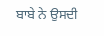ਬਾਬੇ ਨੇ ਉਸਦੀ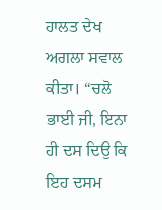ਹਾਲਤ ਦੇਖ ਅਗਲਾ ਸਵਾਲ ਕੀਤਾ। “ਚਲੋ ਭਾਈ ਜੀ, ਇਨਾ ਹੀ ਦਸ ਦਿਉ ਕਿ ਇਹ ਦਸਮ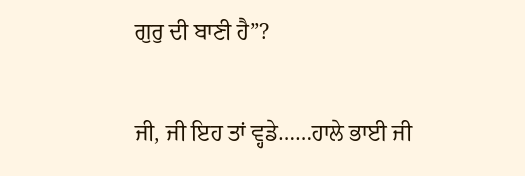ਗੁਰੁ ਦੀ ਬਾਣੀ ਹੈ”?

ਜੀ, ਜੀ ਇਹ ਤਾਂ ਵ੍ਹਡੇ……ਹਾਲੇ ਭਾਈ ਜੀ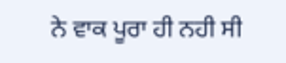ਨੇ ਵਾਕ ਪੂਰਾ ਹੀ ਨਹੀ ਸੀ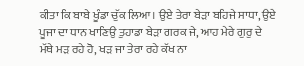ਕੀਤਾ ਕਿ ਬਾਬੇ ਖੂੰਡਾ ਚੁੱਕ ਲਿਆ। ਉਏ ਤੇਰਾ ਬੇੜਾ ਬਹਿਜੇ ਸਾਧਾ, ਉਏ ਪੂਜਾ ਦਾ ਧਾਨ ਖਾਣਿਉ ਤੁਹਾਡਾ ਬੇੜਾ ਗਰਕ ਜੇ, ਆਹ ਮੇਰੇ ਗੁਰੁ ਦੇ ਮੱਥੇ ਮੜ ਰਹੇ ਹੋ, ਖੜ ਜਾ ਤੇਰਾ ਰਹੇ ਕੱਖ ਨਾ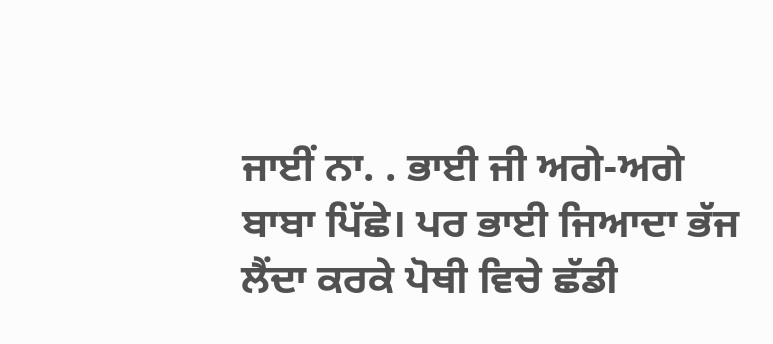ਜਾਈਂ ਨਾ. . ਭਾਈ ਜੀ ਅਗੇ-ਅਗੇ ਬਾਬਾ ਪਿੱਛੇ। ਪਰ ਭਾਈ ਜਿਆਦਾ ਭੱਜ ਲੈਂਦਾ ਕਰਕੇ ਪੋਥੀ ਵਿਚੇ ਛੱਡੀ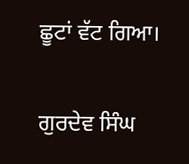ਛੂਟਾਂ ਵੱਟ ਗਿਆ।

ਗੁਰਦੇਵ ਸਿੰਘ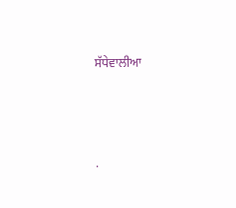ਸੱਧੇਵਾਲੀਆ




.